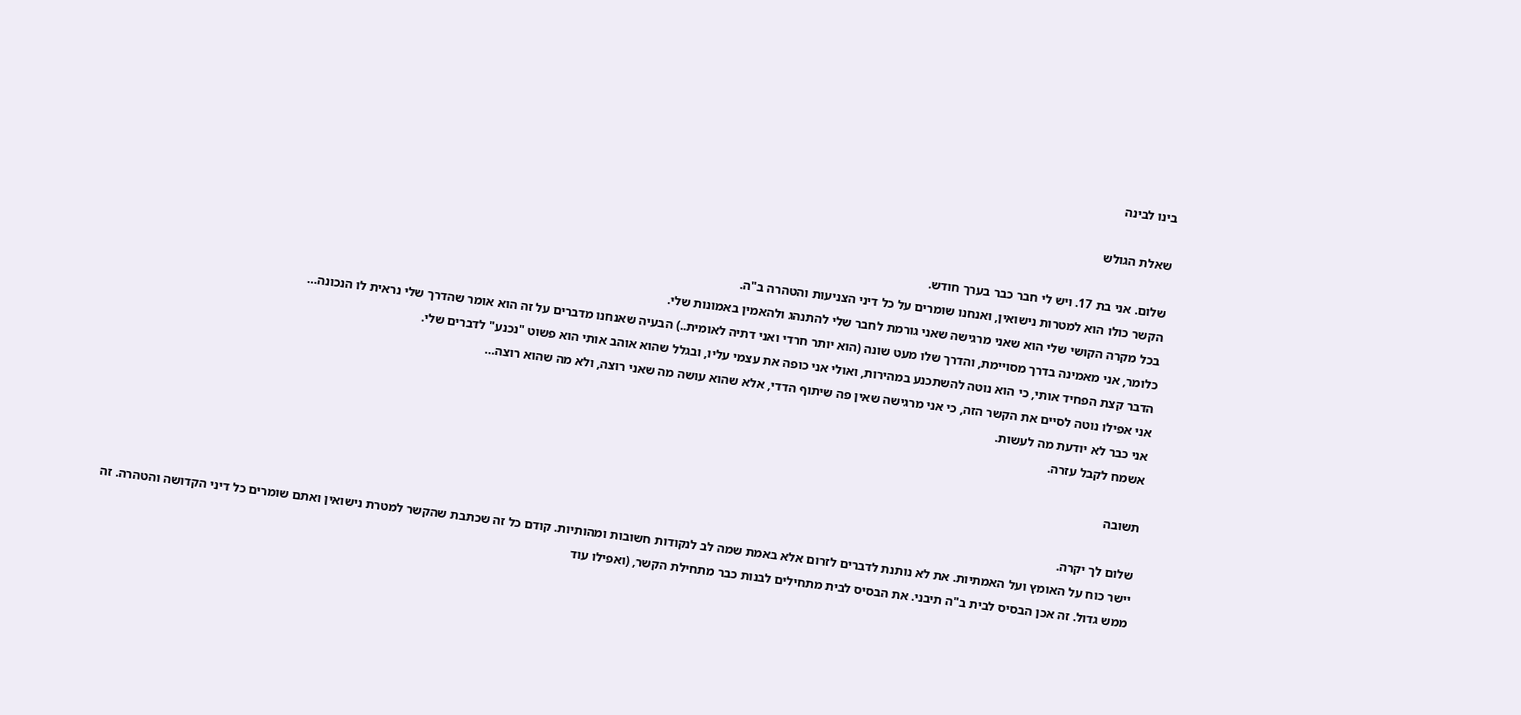בינו לבינה

שאלת הגולש

שלום. אני בת 17. ויש לי חבר כבר בערך חודש.
הקשר כולו הוא למטרות נישואין, ואנחנו שומרים על כל דיני הצניעות והטהרה ב"ה.
בכל מקרה הקושי שלי הוא שאני מרגישה שאני גורמת לחבר שלי להתנהג ולהאמין באמונות שלי.
כלומר, אני מאמינה בדרך מסויימת, והדרך שלו מעט שונה (הוא יותר חרדי ואני דתיה לאומית..) הבעיה שאנחנו מדברים על זה הוא אומר שהדרך שלי נראית לו הנכונה…
הדבר קצת הפחיד אותי, כי הוא נוטה להשתכנע במהירות, ואולי אני כופה את עצמי עליו, ובגלל שהוא אוהב אותי הוא פשוט "נכנע" לדברים שלי.
אני אפילו נוטה לסיים את הקשר הזה, כי אני מרגישה שאין פה שיתוף הדדי, אלא שהוא עושה מה שאני רוצה, ולא מה שהוא רוצה…
אני כבר לא יודעת מה לעשות.
אשמח לקבל עזרה.

תשובה

שלום לך יקרה.
יישר כוח על האומץ ועל האמתיות. את לא נותנת לדברים לזרום אלא באמת שמה לב לנקודות חשובות ומהותיות. קודם כל זה שכתבת שהקשר למטרת נישואין ואתם שומרים כל דיני הקדושה והטהרה. זה ממש גדול. זה אכן הבסיס לבית ב"ה תיבני. את הבסיס לבית מתחילים לבנות כבר מתחילת הקשר, (ואפילו עוד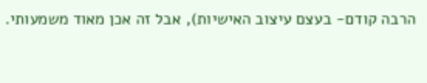הרבה קודם- בעצם עיצוב האישיות), אבל זה אכן מאוד משמעותי.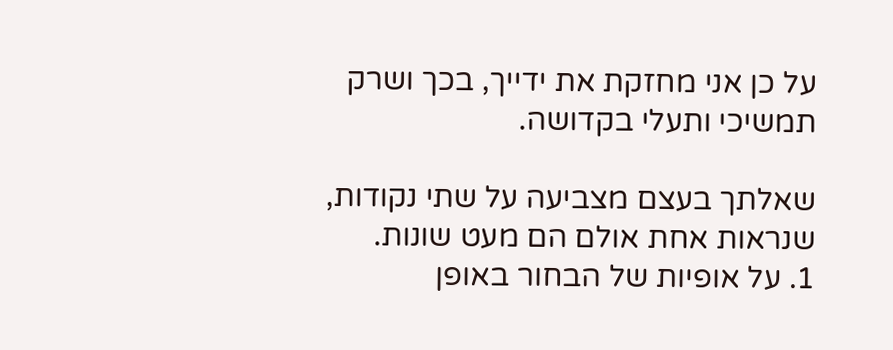על כן אני מחזקת את ידייך, בכך ושרק תמשיכי ותעלי בקדושה.

שאלתך בעצם מצביעה על שתי נקודות, שנראות אחת אולם הם מעט שונות.
1. על אופיות של הבחור באופן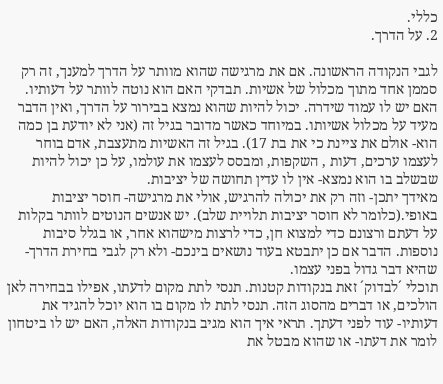כללי.
2. על הדרך.

לגבי הנקודה הראשונה. אם את מרגישה שהוא מוותר על הדרך למענך, זה רק סממן אחד מתוך מכלול של אשיות. תבדקי האם הוא נוטה לוותר על דעותיו. האם יש לו עמוד שידרה. יכול להיות שהוא נמצא בבירור על הדרך, ואין הדבר מעיד על מכלול אשיותו. במיוחד כאשר מדובר בגיל זה (אני לא יודעת בן כמה הוא- אולם את ציינת כי את בת 17). בגיל זה האשיות מתעצבת, אדם בוחר לעצמו ערכים, דעות , השקפות, ומבסס לעצמו את עולמו, על כן יכול להיות שבשלב בו הוא נמצא- אין לו עדין תחושה של יציבות.
מאידך יתכן- וזה רק את יכולה להרגיש, אולי את מרגישה- חוסר יציבות באופי.(כלומר לא חוסר יציבות תלויית שלב). יש אנשים הנוטים לוותר בקלות על דעתם ורצונם כדי למצוא חן, כדי לרצות מישהוא אחר, או בגלל סיבות נוספות. הדבר אם כן יתבטא בעוד נושאים בינכם- ולא רק לגבי בחירת הדרך- שהיא דבר גדול בפני עצמו.
תוכלי ´לבדוק´ זאת בנקודות קטנות. תנסי לתת מקום לדעתו, אפילו בבחירה לאן הולכים, או דברים מהסוג הזה. תנסי לתת לו מקום בו הוא יוכל להגיד את דעותיו- עוד לפני דעתך. תראי איך הוא מגיב בנקודות האלה, האם יש לו ביטחון לומר את דעתו- או שהוא מבטל את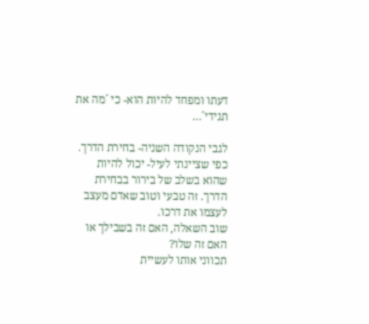דעתו ומפחד להיות הוא- כי ´מה את תגידי´…

לגבי הנקודה השניה- בחירת הדרך. כפי שציינתי לעיל- יכול להיות שהוא בשלב של בירור בבחירת הדרך. זה טבעי וטוב שאדם מעצב לעצמו את דרכו.
שוב השאלה, האם זה בשבילך או האם זה שלו?
תכווני אותו לעשיית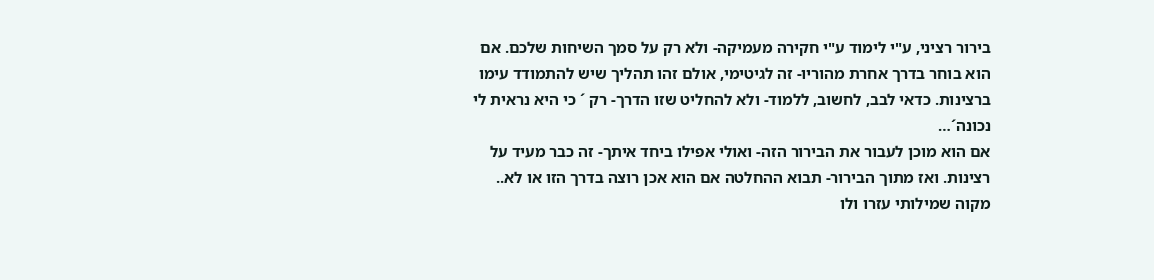בירור רציני, ע"י לימוד ע"י חקירה מעמיקה- ולא רק על סמך השיחות שלכם. אם הוא בוחר בדרך אחרת מהוריו- זה לגיטימי, אולם זהו תהליך שיש להתמודד עימו ברצינות. כדאי לבב, לחשוב, ללמוד- ולא להחליט שזו הדרך- רק ´ כי היא נראית לי נכונה´…
אם הוא מוכן לעבור את הבירור הזה- ואולי אפילו ביחד איתך- זה כבר מעיד על רצינות. ואז מתוך הבירור- תבוא ההחלטה אם הוא אכן רוצה בדרך הזו או לא..
מקוה שמילותי עזרו ולו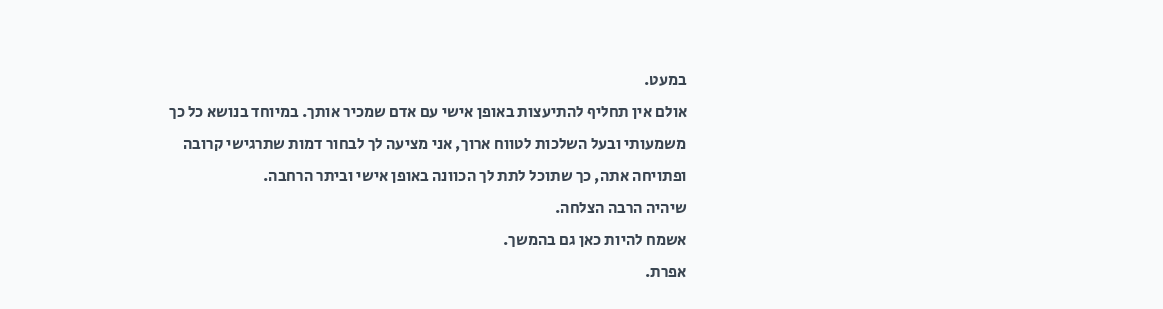במעט.
אולם אין תחליף להתיעצות באופן אישי עם אדם שמכיר אותך. במיוחד בנושא כל כך משמעותי ובעל השלכות לטווח ארוך, אני מציעה לך לבחור דמות שתרגישי קרובה ופתויחה אתה, כך שתוכל לתת לך הכוונה באופן אישי וביתר הרחבה.
שיהיה הרבה הצלחה.
אשמח להיות כאן גם בהמשך.
אפרת.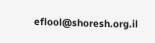eflool@shoresh.org.il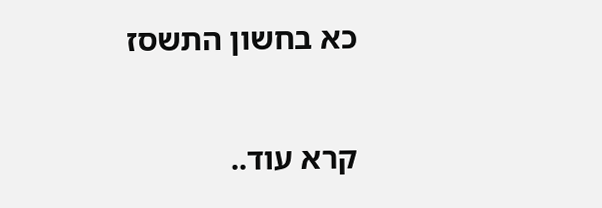כא בחשון התשסז

קרא עוד..